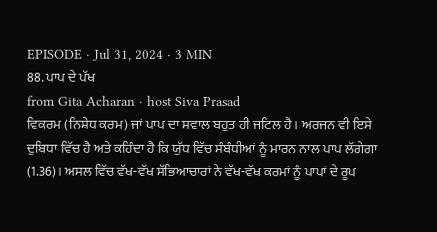EPISODE · Jul 31, 2024 · 3 MIN
88. ਪਾਪ ਦੇ ਪੱਖ
from Gita Acharan · host Siva Prasad
ਵਿਕਰਮ (ਨਿਸ਼ੇਧ ਕਰਮ) ਜਾਂ ਪਾਪ ਦਾ ਸਵਾਲ ਬਹੁਤ ਹੀ ਜਟਿਲ ਹੈ। ਅਰਜਨ ਵੀ ਇਸੇ ਦੁਬਿਧਾ ਵਿੱਚ ਹੈ ਅਤੇ ਕਹਿੰਦਾ ਹੈ ਕਿ ਯੁੱਧ ਵਿੱਚ ਸੰਬੰਧੀਆਂ ਨੂੰ ਮਾਰਨ ਨਾਲ ਪਾਪ ਲੱਗੇਗਾ (1.36)। ਅਸਲ ਵਿੱਚ ਵੱਖ-ਵੱਖ ਸੱਭਿਆਚਾਰਾਂ ਨੇ ਵੱਖ-ਵੱਖ ਕਰਮਾਂ ਨੂੰ ਪਾਪਾਂ ਦੇ ਰੂਪ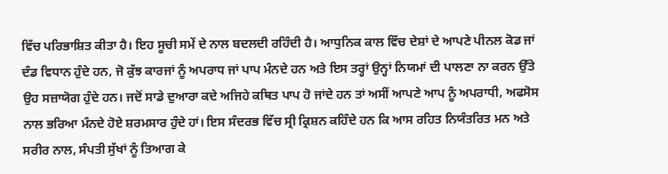ਵਿੱਚ ਪਰਿਭਾਸ਼ਿਤ ਕੀਤਾ ਹੈ। ਇਹ ਸੂਚੀ ਸਮੇਂ ਦੇ ਨਾਲ ਬਦਲਦੀ ਰਹਿੰਦੀ ਹੈ। ਆਧੁਨਿਕ ਕਾਲ ਵਿੱਚ ਦੇਸ਼ਾਂ ਦੇ ਆਪਣੇ ਪੀਨਲ ਕੋਡ ਜਾਂ ਦੰਡ ਵਿਧਾਨ ਹੁੰਦੇ ਹਨ, ਜੋ ਕੁੱਝ ਕਾਰਜਾਂ ਨੂੰ ਅਪਰਾਧ ਜਾਂ ਪਾਪ ਮੰਨਦੇ ਹਨ ਅਤੇ ਇਸ ਤਰ੍ਹਾਂ ਉਨ੍ਹਾਂ ਨਿਯਮਾਂ ਦੀ ਪਾਲਣਾ ਨਾ ਕਰਨ ਉੱਤੇ ਉਹ ਸਜ਼ਾਯੋਗ ਹੁੰਦੇ ਹਨ। ਜਦੋਂ ਸਾਡੇ ਦੁਆਰਾ ਕਦੇ ਅਜਿਹੇ ਕਥਿਤ ਪਾਪ ਹੋ ਜਾਂਦੇ ਹਨ ਤਾਂ ਅਸੀਂ ਆਪਣੇ ਆਪ ਨੂੰ ਅਪਰਾਧੀ, ਅਫਸੋਸ ਨਾਲ ਭਰਿਆ ਮੰਨਦੇ ਹੋਏ ਸ਼ਰਮਸਾਰ ਹੁੰਦੇ ਹਾਂ। ਇਸ ਸੰਦਰਭ ਵਿੱਚ ਸ੍ਰੀ ਕ੍ਰਿਸ਼ਨ ਕਹਿੰਦੇ ਹਨ ਕਿ ਆਸ ਰਹਿਤ ਨਿਯੰਤਰਿਤ ਮਨ ਅਤੇ ਸਰੀਰ ਨਾਲ, ਸੰਪਤੀ ਸੁੱਖਾਂ ਨੂੰ ਤਿਆਗ ਕੇ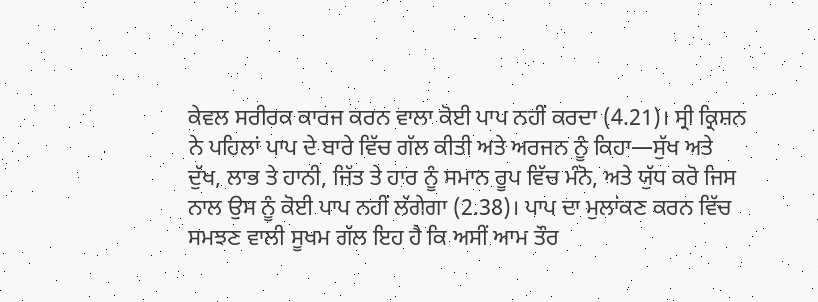ਕੇਵਲ ਸਰੀਰਕ ਕਾਰਜ ਕਰਨ ਵਾਲਾ ਕੋਈ ਪਾਪ ਨਹੀਂ ਕਰਦਾ (4.21)। ਸ੍ਰੀ ਕ੍ਰਿਸ਼ਨ ਨੇ ਪਹਿਲਾਂ ਪਾਪ ਦੇ ਬਾਰੇ ਵਿੱਚ ਗੱਲ ਕੀਤੀ ਅਤੇ ਅਰਜਨ ਨੂੰ ਕਿਹਾ—ਸੁੱਖ ਅਤੇ ਦੁੱਖ, ਲਾਭ ਤੇ ਹਾਨੀ, ਜਿੱਤ ਤੇ ਹਾਰ ਨੂੰ ਸਮਾਨ ਰੂਪ ਵਿੱਚ ਮੰਨੋ, ਅਤੇ ਯੁੱਧ ਕਰੋ ਜਿਸ ਨਾਲ ਉਸ ਨੂੰ ਕੋਈ ਪਾਪ ਨਹੀਂ ਲੱਗੇਗਾ (2.38)। ਪਾਪ ਦਾ ਮੁਲਾਂਕਣ ਕਰਨ ਵਿੱਚ ਸਮਝਣ ਵਾਲੀ ਸੂਖਮ ਗੱਲ ਇਹ ਹੈ ਕਿ ਅਸੀਂ ਆਮ ਤੌਰ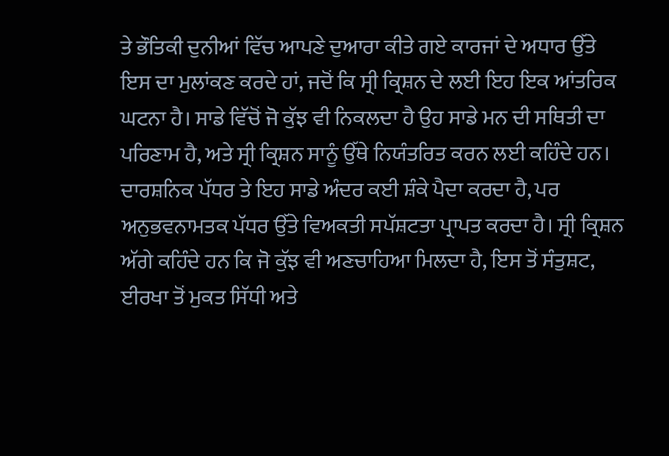ਤੇ ਭੌਤਿਕੀ ਦੁਨੀਆਂ ਵਿੱਚ ਆਪਣੇ ਦੁਆਰਾ ਕੀਤੇ ਗਏ ਕਾਰਜਾਂ ਦੇ ਅਧਾਰ ਉੱਤੇ ਇਸ ਦਾ ਮੁਲਾਂਕਣ ਕਰਦੇ ਹਾਂ, ਜਦੋਂ ਕਿ ਸ੍ਰੀ ਕ੍ਰਿਸ਼ਨ ਦੇ ਲਈ ਇਹ ਇਕ ਆਂਤਰਿਕ ਘਟਨਾ ਹੈ। ਸਾਡੇ ਵਿੱਚੋਂ ਜੋ ਕੁੱਝ ਵੀ ਨਿਕਲਦਾ ਹੈ ਉਹ ਸਾਡੇ ਮਨ ਦੀ ਸਥਿਤੀ ਦਾ ਪਰਿਣਾਮ ਹੈ, ਅਤੇ ਸ੍ਰੀ ਕ੍ਰਿਸ਼ਨ ਸਾਨੂੰ ਉੱਥੇ ਨਿਯੰਤਰਿਤ ਕਰਨ ਲਈ ਕਹਿੰਦੇ ਹਨ। ਦਾਰਸ਼ਨਿਕ ਪੱਧਰ ਤੇ ਇਹ ਸਾਡੇ ਅੰਦਰ ਕਈ ਸ਼ੰਕੇ ਪੈਦਾ ਕਰਦਾ ਹੈ, ਪਰ ਅਨੁਭਵਨਾਮਤਕ ਪੱਧਰ ਉੱਤੇ ਵਿਅਕਤੀ ਸਪੱਸ਼ਟਤਾ ਪ੍ਰਾਪਤ ਕਰਦਾ ਹੈ। ਸ੍ਰੀ ਕ੍ਰਿਸ਼ਨ ਅੱਗੇ ਕਹਿੰਦੇ ਹਨ ਕਿ ਜੋ ਕੁੱਝ ਵੀ ਅਣਚਾਹਿਆ ਮਿਲਦਾ ਹੈ, ਇਸ ਤੋਂ ਸੰਤੁਸ਼ਟ, ਈਰਖਾ ਤੋਂ ਮੁਕਤ ਸਿੱਧੀ ਅਤੇ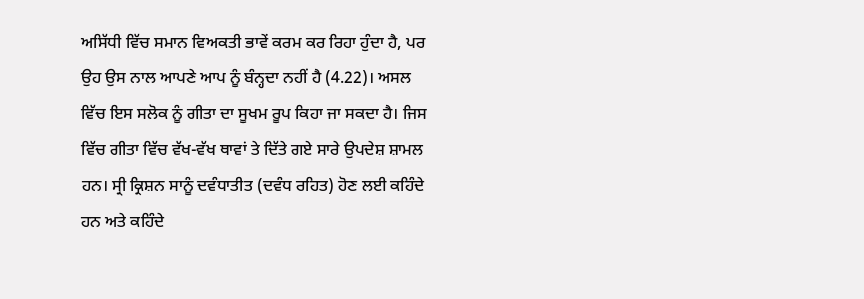ਅਸਿੱਧੀ ਵਿੱਚ ਸਮਾਨ ਵਿਅਕਤੀ ਭਾਵੇਂ ਕਰਮ ਕਰ ਰਿਹਾ ਹੁੰਦਾ ਹੈ, ਪਰ ਉਹ ਉਸ ਨਾਲ ਆਪਣੇ ਆਪ ਨੂੰ ਬੰਨ੍ਹਦਾ ਨਹੀਂ ਹੈ (4.22)। ਅਸਲ ਵਿੱਚ ਇਸ ਸਲੋਕ ਨੂੰ ਗੀਤਾ ਦਾ ਸੂਖਮ ਰੂਪ ਕਿਹਾ ਜਾ ਸਕਦਾ ਹੈ। ਜਿਸ ਵਿੱਚ ਗੀਤਾ ਵਿੱਚ ਵੱਖ-ਵੱਖ ਥਾਵਾਂ ਤੇ ਦਿੱਤੇ ਗਏ ਸਾਰੇ ਉਪਦੇਸ਼ ਸ਼ਾਮਲ ਹਨ। ਸ੍ਰੀ ਕ੍ਰਿਸ਼ਨ ਸਾਨੂੰ ਦਵੰਧਾਤੀਤ (ਦਵੰਧ ਰਹਿਤ) ਹੋਣ ਲਈ ਕਹਿੰਦੇ ਹਨ ਅਤੇ ਕਹਿੰਦੇ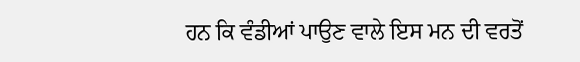ਹਨ ਕਿ ਵੰਡੀਆਂ ਪਾਉਣ ਵਾਲੇ ਇਸ ਮਨ ਦੀ ਵਰਤੋਂ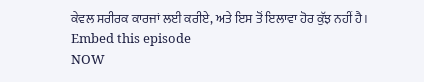ਕੇਵਲ ਸਰੀਰਕ ਕਾਰਜਾਂ ਲਈ ਕਰੀਏ, ਅਤੇ ਇਸ ਤੋਂ ਇਲਾਵਾ ਹੋਰ ਕੁੱਝ ਨਹੀਂ ਹੈ।
Embed this episode
NOW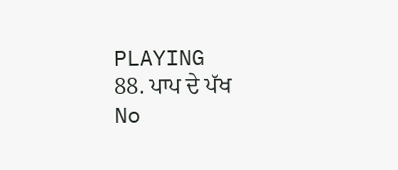PLAYING
88. ਪਾਪ ਦੇ ਪੱਖ
No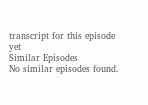transcript for this episode yet
Similar Episodes
No similar episodes found.